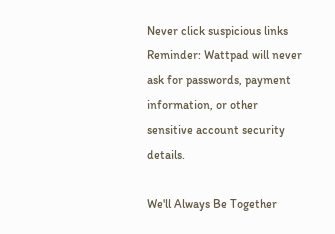Never click suspicious links
Reminder: Wattpad will never ask for passwords, payment information, or other sensitive account security details.

We'll Always Be Together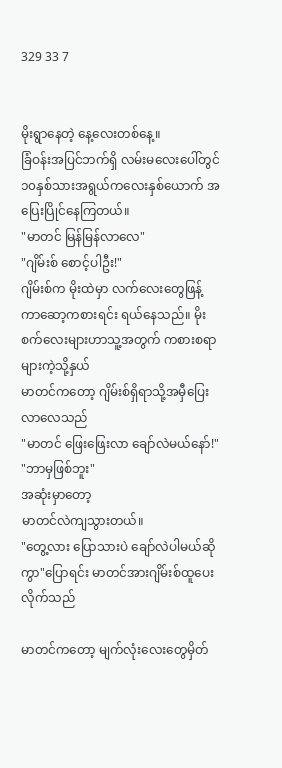329 33 7


မိုးရွာနေတဲ့ နေ့လေးတစ်နေ့။
ခြံဝန်းအပြင်ဘက်ရှိ လမ်းမလေးပေါ်တွင် ၁၀နှစ်သားအရွယ်ကလေးနှစ်ယောက် အပြေးပြိုင်နေကြတယ်။
"မာတင် မြန်မြန်လာလေ"
"ဂျိမ်းစ် စောင့်ပါဦး!"
ဂျိမ်းစ်က မိုးထဲမှာ လက်လေးတွေဖြန့်ကာဆော့ကစားရင်း ရယ်နေသည်။ မိုးစက်လေးများဟာသူ့အတွက် ကစားစရာများကဲ့သို့နှယ်
မာတင်ကတော့ ဂျိမ်းစ်ရှိရာသို့အမှီပြေးလာလေသည်
"မာတင် ဖြေးဖြေးလာ ချော်လဲမယ်နော်!"
"ဘာမှဖြစ်ဘူး"
အဆုံးမှာတော့
မာတင်လဲကျသွားတယ်။
"တွေ့လား ပြောသားပဲ ချော်လဲပါမယ်ဆိုကွာ"ပြောရင်း မာတင်အားဂျိမ်းစ်ထူပေးလိုက်သည်

မာတင်ကတော့ မျက်လုံးလေးတွေမှိတ်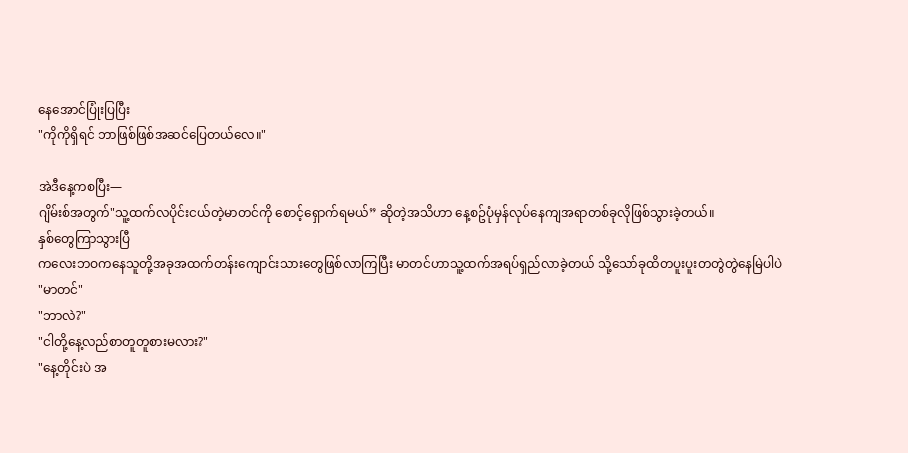နေအောင်ပြုံးပြပြီး
"ကိုကိုရှိရင် ဘာဖြစ်ဖြစ်အဆင်ပြေတယ်လေ။"

အဲဒီနေ့ကစပြီး—
ဂျိမ်းစ်အတွက်"သူ့ထက်လပိုင်းငယ်တဲ့မာတင်ကို စောင့်ရှောက်ရမယ်” ဆိုတဲ့အသိဟာ နေ့စဥ်ပုံမှန်လုပ်နေကျအရာတစ်ခုလိုဖြစ်သွားခဲ့တယ်။
နှစ်တွေကြာသွားပြီ
ကလေးဘဝကနေသူတို့အခုအထက်တန်းကျောင်းသားတွေဖြစ်လာကြပြီး မာတင်ဟာသူ့ထက်အရပ်ရှည်လာခဲ့တယ် သို့သော်ခုထိတပူးပူးတတွဲတွဲနေမြဲပါပဲ
"မာတင်"
"ဘာလဲ?"
"ငါတို့နေ့လည်စာတူတူစားမလား?"
"နေ့တိုင်းပဲ အ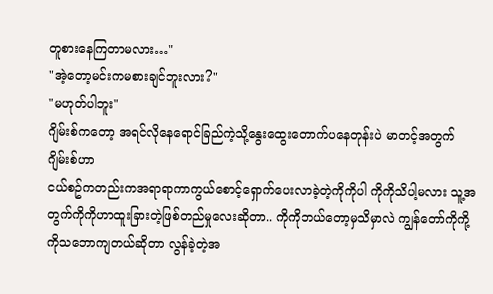တူစားနေကြတာမလား…"
"အဲ့တော့မင်းကမစားချင်ဘူးလား?"
"မဟုတ်ပါဘူး"
ဂျိမ်းစ်ကတော့ အရင်လိုနေရောင်ခြည်ကဲ့သို့နွေးထွေးတောက်ပနေတုန်းပဲ မာတင့်အတွက်ဂျိမ်းစ်ဟာ
ငယ်စဥ်ကတည်းကအရာရာကာကွယ်စောင့်ရှောက်ပေးလာခဲ့တဲ့ကိုကိုပါ ကိုကိုသိပါ့မလား သူ့အတွက်ကိုကိုဟာထူးခြားတဲ့ဖြစ်တည်မှုလေးဆိုတာ.. ကိုကိုဘယ်တော့မှသိမှာလဲ ကျွန်တော်ကိုကို့ကိုသဘောကျတယ်ဆိုတာ လွန်ခဲ့တဲ့အ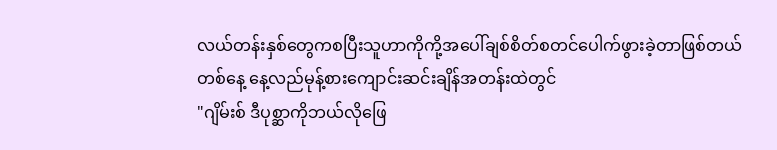လယ်တန်းနှစ်တွေကစပြီးသူဟာကိုကို့အပေါ်ချစ်စိတ်စတင်ပေါက်ဖွားခဲ့တာဖြစ်တယ်
တစ်နေ့ နေ့လည်မုန့်စားကျောင်းဆင်းချိန်အတန်းထဲတွင်
"ဂျိမ်းစ် ဒီပုစ္ဆာကိုဘယ်လိုဖြေ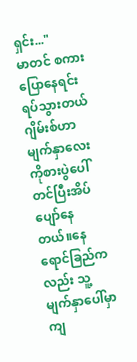ရှင်း..."
မာတင် စကားပြောနေရင်း ရပ်သွားတယ်
ဂျိမ်းစ်ဟာ မျက်နှာလေးကိုစားပွဲပေါ်တင်ပြီးအိပ်ပျော်နေတယ်။နေရောင်ခြည်ကလည်း သူ့မျက်နှာပေါ်မှာကျ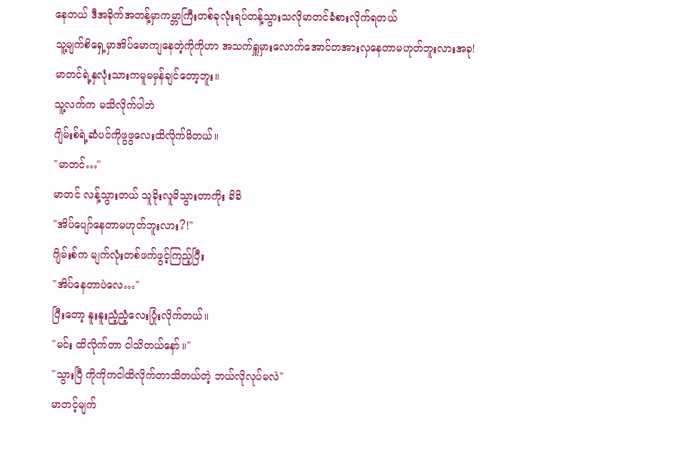နေတယ် ဒီအခိုက်အတန့်မှာကမ္ဘာကြီးတစ်ခုလုံးရပ်တန့်သွားသလိုမာတင်ခံစားလိုက်ရတယ်
သူ့မျက်စိရှေ့မှာအိပ်မောကျနေတဲ့ကိုကိုဟာ အသက်ရှူမှားလောက်အောင်တအားလှနေတာမဟုတ်ဘူးလားအခု!
မာတင်ရဲ့နှလုံးသားကမူမမှန်ချင်တော့ဘူး။
သူ့လက်က မသိလိုက်ပါဘဲ
ဂျိမ်းစ်ရဲ့ဆံပင်ကိုဖွဖွလေးထိလိုက်မိတယ်။
"မာတင်…"
မာတင် လန့်သွားတယ် သူခိုးလူမိသွားတာကိုး ခိခိ
"အိပ်ပျော်နေတာမဟုတ်ဘူးလား?!"
ဂျိမ်းစ်က မျက်လုံးတစ်ဖက်ဖွင့်ကြည့်ပြီး
"အိပ်နေတာပဲလေ…"
ပြီးတော့ နူးနူးညံ့ညံ့လေးပြုံးလိုက်တယ်။
"မင်း ထိလိုက်တာ ငါသိတယ်နော်။"
"သွားပြီ ကိုကိုကငါထိလိုက်တာသိတယ်တဲ့ ဘယ်လိုလုပ်မလဲ"
မာတင့်မျက်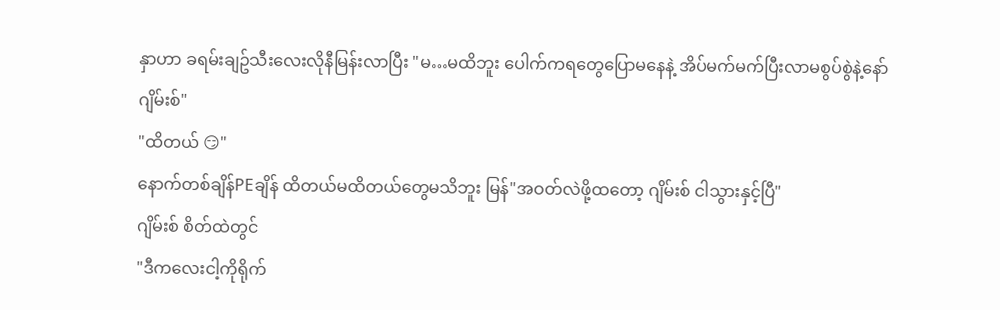နှာဟာ ခရမ်းချဥ်သီးလေးလိုနီမြန်းလာပြီး "မ…မထိဘူး ပေါက်ကရတွေပြောမနေနဲ့ အိပ်မက်မက်ပြီးလာမစွပ်စွဲနဲ့နော် ဂျိမ်းစ်"
"ထိတယ် 😏"
နောက်တစ်ချိန်PEချိန် ထိတယ်မထိတယ်တွေမသိဘူး မြန်"အဝတ်လဲဖို့ထတော့ ဂျိမ်းစ် ငါသွားနှင့်ပြီ"
ဂျိမ်းစ် စိတ်ထဲတွင်
"ဒီကလေးငါ့ကိုရိုက်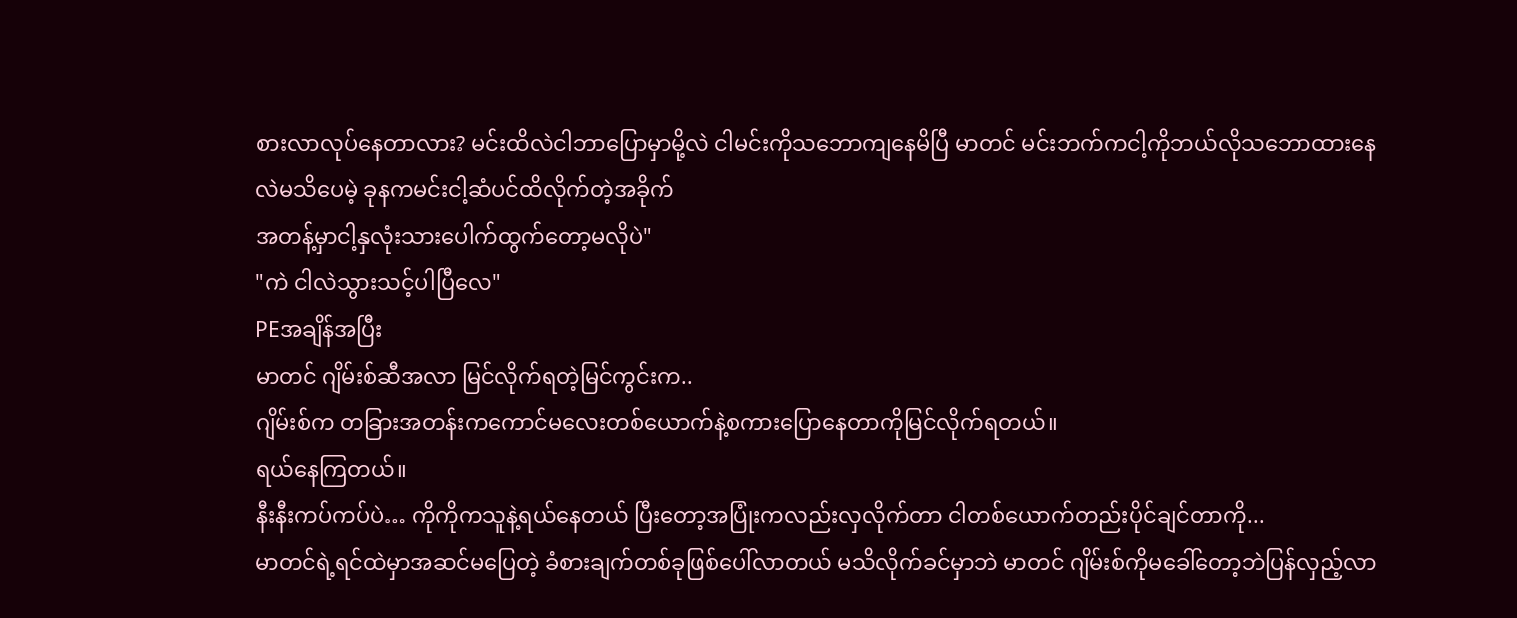စားလာလုပ်နေတာလား? မင်းထိလဲငါဘာပြောမှာမို့လဲ ငါမင်းကိုသဘောကျနေမိပြီ မာတင် မင်းဘက်ကငါ့ကိုဘယ်လိုသဘောထားနေလဲမသိပေမဲ့ ခုနကမင်းငါ့ဆံပင်ထိလိုက်တဲ့အခိုက်
အတန့်မှာငါ့နှလုံးသားပေါက်ထွက်တော့မလိုပဲ"
"ကဲ ငါလဲသွားသင့်ပါပြီလေ"
PEအချိန်အပြီး
မာတင် ဂျိမ်းစ်ဆီအလာ မြင်လိုက်ရတဲ့မြင်ကွင်းက..
ဂျိမ်းစ်က တခြားအတန်းကကောင်မလေးတစ်ယောက်နဲ့စကားပြောနေတာကိုမြင်လိုက်ရတယ်။
ရယ်နေကြတယ်။
နီးနီးကပ်ကပ်ပဲ… ကိုကိုကသူနဲ့ရယ်နေတယ် ပြီးတော့အပြုံးကလည်းလှလိုက်တာ ငါတစ်ယောက်တည်းပိုင်ချင်တာကို...
မာတင်ရဲ့ရင်ထဲမှာအဆင်မပြေတဲ့ ခံစားချက်တစ်ခုဖြစ်ပေါ်လာတယ် မသိလိုက်ခင်မှာဘဲ မာတင် ဂျိမ်းစ်ကိုမခေါ်တော့ဘဲပြန်လှည့်လာ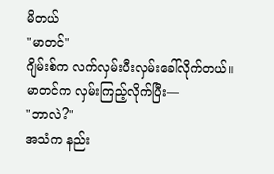မိတယ်
"မာတင်"
ဂျိမ်းစ်က လက်လှမ်းပီးလှမ်းခေါ်လိုက်တယ်။
မာတင်က လှမ်းကြည့်လိုက်ပြီး—
"ဘာလဲ?"
အသံက နည်း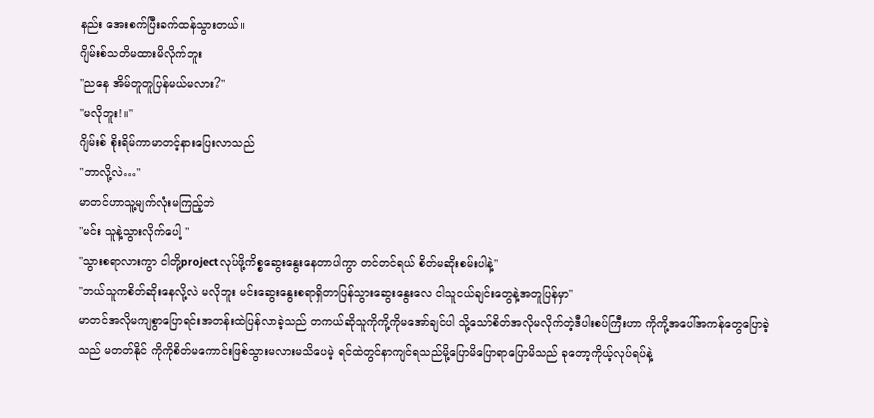နည်း အေးစက်ပြီးခက်ထန်သွားတယ်။
ဂျိမ်းစ်သတိမထားမိလိုက်ဘူး
"ညနေ အိမ်တူတူပြန်မယ်မလား?"
"မလိုဘူး!။"
ဂျိမ်းစ် စိုးရိမ်ကာမာတင့်နားပြေးလာသည်
"ဘာလို့လဲ…"
မာတင်ဟာသူ့မျက်လုံးမကြည့်ဘဲ
"မင်း သူနဲ့သွားလိုက်ပေါ့ "
"သွားစရာလားကွာ ငါတို့projectလုပ်ဖို့ကိစ္စဆွေးနွေးနေတာပါကွာ တင်တင်ရယ် စိတ်မဆိုးစမ်းပါနဲ့"
"ဘယ်သူကစိတ်ဆိုးနေလို့လဲ မလိုဘူး မင်းဆွေးနွေးစရာရှိတာပြန်သွားဆွေးနွေးလေ ငါသူငယ်ချင်းတွေနဲ့အတူပြန်မှာ"
မာတင်အလိုမကျစွာပြောရင်းအတန်းထဲပြန်လာခဲ့သည် တကယ်ဆိုသူကိုကို့ကိုမအော်ချင်ပါ သို့သော်စိတ်အလိုမလိုက်တဲ့ဒီပါးစပ်ကြီးဟာ ကိုကို့အပေါ်အကန်တွေပြောခဲ့သည် မတတ်နိုင် ကိုကိုစိတ်မကောင်းဖြစ်သွားမလားမသိပေမဲ့ ရင်ထဲတွင်နာကျင်ရသည်မို့ပြောမိပြောရာပြောမိသည် ခုတော့ကိုယ့်လုပ်ရပ်နဲ့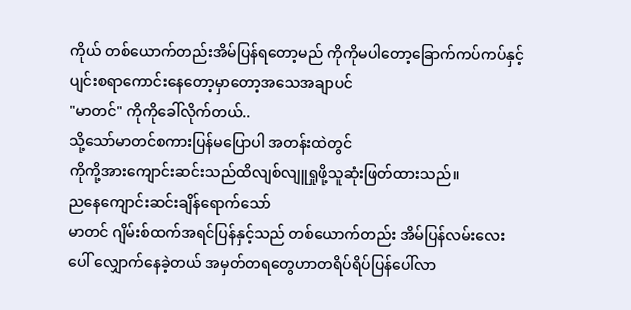ကိုယ် တစ်ယောက်တည်းအိမ်ပြန်ရတော့မည် ကိုကိုမပါတော့ခြောက်ကပ်ကပ်နှင့်ပျင်းစရာကောင်းနေတော့မှာတော့အသေအချာပင်
"မာတင်" ကိုကိုခေါ်လိုက်တယ်..
သို့သော်မာတင်စကားပြန်မပြောပါ အတန်းထဲတွင်
ကိုကို့အားကျောင်းဆင်းသည်ထိလျစ်လျူရှုဖို့သူဆုံးဖြတ်ထားသည်။
ညနေကျောင်းဆင်းချိန်ရောက်သော်
မာတင် ဂျိမ်းစ်ထက်အရင်ပြန်နှင့်သည် တစ်ယောက်တည်း အိမ်ပြန်လမ်းလေးပေါ် လျှောက်နေခဲ့တယ် အမှတ်တရတွေဟာတရိပ်ရိပ်ပြန်ပေါ်လာ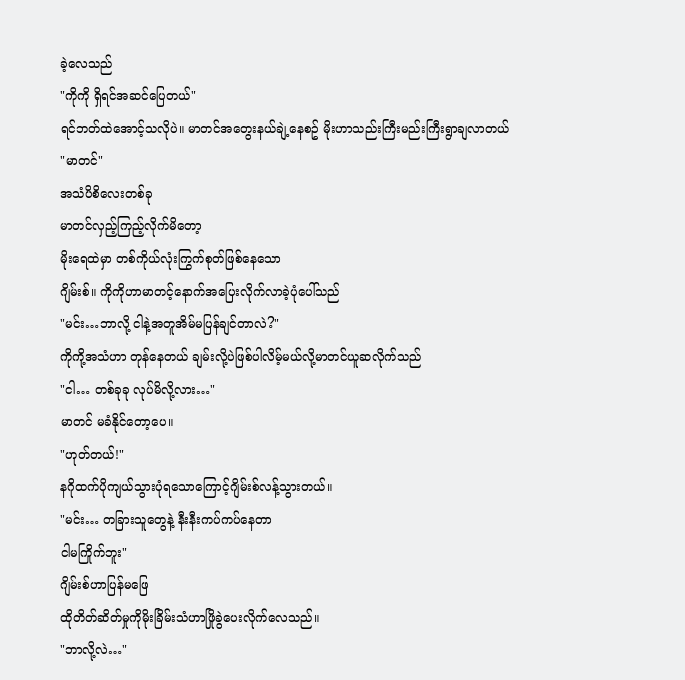ခဲ့လေသည်
"ကိုကို ရှိရင်အဆင်ပြေတယ်"
ရင်ဘတ်ထဲအောင့်သလိုပဲ။ မာတင်အတွေးနယ်ချဲ့နေစဥ် မိုးဟာသည်းကြီးမည်းကြီးရွာချလာတယ်
"မာတင်"
အသံပိစိလေးတစ်ခု
မာတင်လှည့်ကြည့်လိုက်မိတော့
မိုးရေထဲမှာ တစ်ကိုယ်လုံးကြွက်စုတ်ဖြစ်နေသော
ဂျိမ်းစ်။ ကိုကိုဟာမာတင့်နောက်အပြေးလိုက်လာခဲ့ပုံပေါ်သည်
"မင်း…ဘာလို့ ငါနဲ့အတူအိမ်မပြန်ချင်တာလဲ?"
ကိုကို့အသံဟာ တုန်နေတယ် ချမ်းလို့ပဲဖြစ်ပါလိမ့်မယ်လို့မာတင်ယူဆလိုက်သည်
"ငါ… တစ်ခုခု လုပ်မိလို့လား…"
မာတင် မခံနိုင်တော့ပေ။
"ဟုတ်တယ်!"
နဂိုထက်ပိုကျယ်သွားပုံရသောကြောင့်ဂျိမ်းစ်လန့်သွားတယ်။
"မင်း… တခြားသူတွေနဲ့ နီးနီးကပ်ကပ်နေတာ
ငါမကြိုက်ဘူး"
ဂျိမ်းစ်ဟာပြန်မဖြေ
ထိုတိတ်ဆိတ်မှုကိုမိုးခြိမ်းသံဟာဖြိုခွဲပေးလိုက်လေသည်။
"ဘာလို့လဲ…"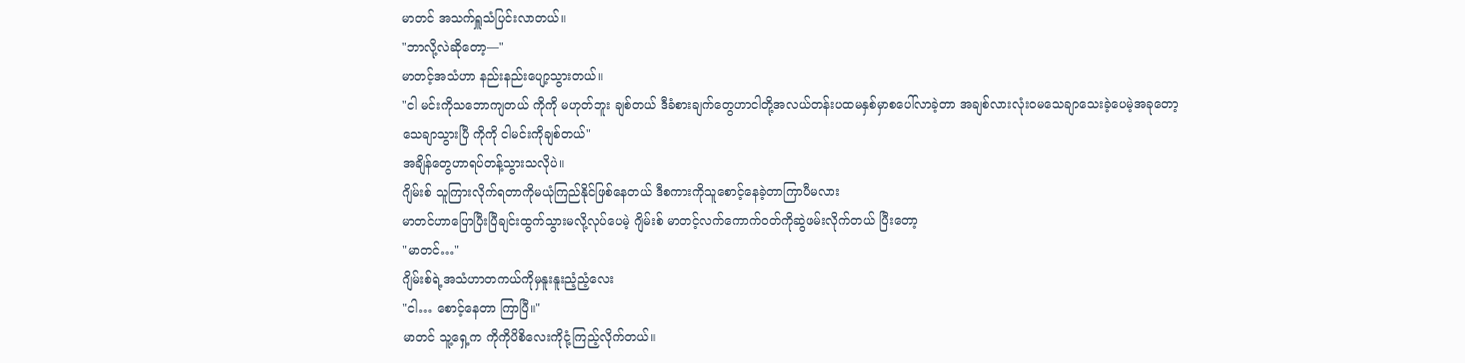မာတင် အသက်ရှူသံပြင်းလာတယ်။
"ဘာလို့လဲဆိုတော့—"
မာတင့်အသံဟာ နည်းနည်းပျော့သွားတယ်။
"ငါ မင်းကိုသဘောကျတယ် ကိုကို မဟုတ်ဘူး ချစ်တယ် ဒီခံစားချက်တွေဟာငါတို့အလယ်တန်းပထမနှစ်မှာစပေါ်လာခဲ့တာ အချစ်လားလုံးဝမသေချာသေးခဲ့ပေမဲ့အခုတော့သေချာသွားပြီ ကိုကို ငါမင်းကိုချစ်တယ်"
အချိန်တွေဟာရပ်တန့်သွားသလိုပဲ။
ဂျိမ်းစ် သူကြားလိုက်ရတာကိုမယုံကြည်နိုင်ဖြစ်နေတယ် ဒီစကားကိုသူစောင့်နေခဲ့တာကြာပီမလား
မာတင်ဟာပြောပြီးပြီချင်းထွက်သွားမလို့လုပ်ပေမဲ့ ဂျိမ်းစ် မာတင့်လက်ကောက်ဝတ်ကိုဆွဲဖမ်းလိုက်တယ် ပြီးတော့
"မာတင်…"
ဂျိမ်းစ်ရဲ့အသံဟာတကယ်ကိုမှနူးနူးညံ့ညံ့လေး
"ငါ… စောင့်နေတာ ကြာပြီ။"
မာတင် သူ့ရှေ့က ကိုကိုပိစိလေးကိုငုံ့ကြည့်လိုက်တယ်။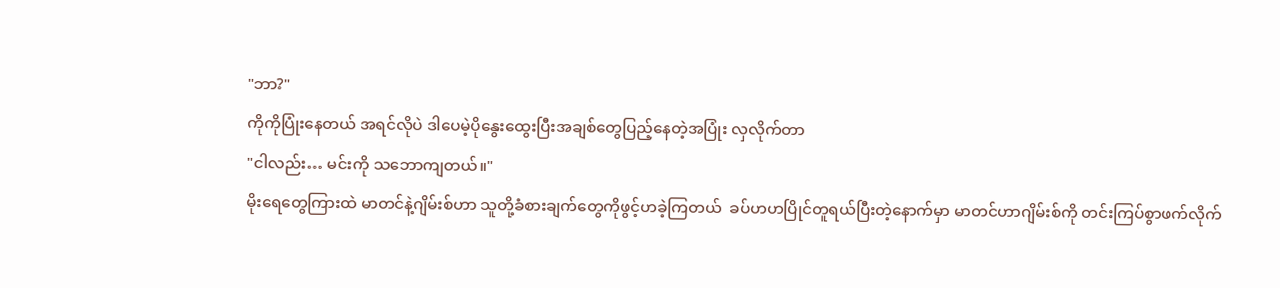"ဘာ?"
ကိုကိုပြုံးနေတယ် အရင်လိုပဲ ဒါပေမဲ့ပိုနွေးထွေးပြီးအချစ်တွေပြည့်နေတဲ့အပြုံး လှလိုက်တာ
"ငါလည်း… မင်းကို သဘောကျတယ်။"
မိုးရေတွေကြားထဲ မာတင်နဲ့ဂျိမ်းစ်ဟာ သူတို့ခံစားချက်တွေကိုဖွင့်ဟခဲ့ကြတယ်  ခပ်ဟဟပြိုင်တူရယ်ပြီးတဲ့နောက်မှာ မာတင်ဟာဂျိမ်းစ်ကို တင်းကြပ်စွာဖက်လိုက်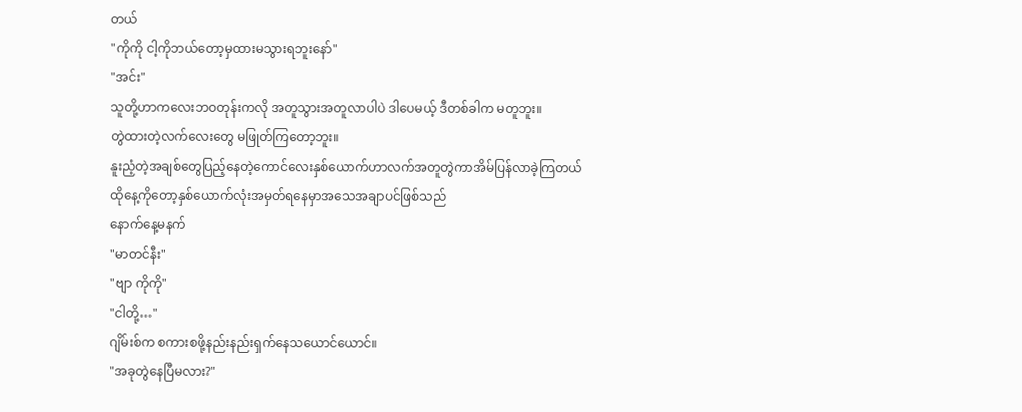တယ်
"ကိုကို ငါ့ကိုဘယ်တော့မှထားမသွားရဘူးနော်"
"အင်း"
သူတို့ဟာကလေးဘဝတုန်းကလို အတူသွားအတူလာပါပဲ ဒါပေမယ့် ဒီတစ်ခါက မတူဘူး။
တွဲထားတဲ့လက်လေးတွေ မဖြုတ်ကြတော့ဘူး။
နူးညံ့တဲ့အချစ်တွေပြည့်နေတဲ့ကောင်လေးနှစ်ယောက်ဟာလက်အတူတွဲကာအိမ်ပြန်လာခဲ့ကြတယ်
ထိုနေ့ကိုတော့နှစ်ယောက်လုံးအမှတ်ရနေမှာအသေအချာပင်ဖြစ်သည်
နောက်နေ့မနက်
"မာတင်နီး"
"ဗျာ ကိုကို"
"ငါတို့…"
ဂျိမ်းစ်က စကားစဖို့နည်းနည်းရှက်နေသယောင်ယောင်။
"အခုတွဲနေပြီမလား?"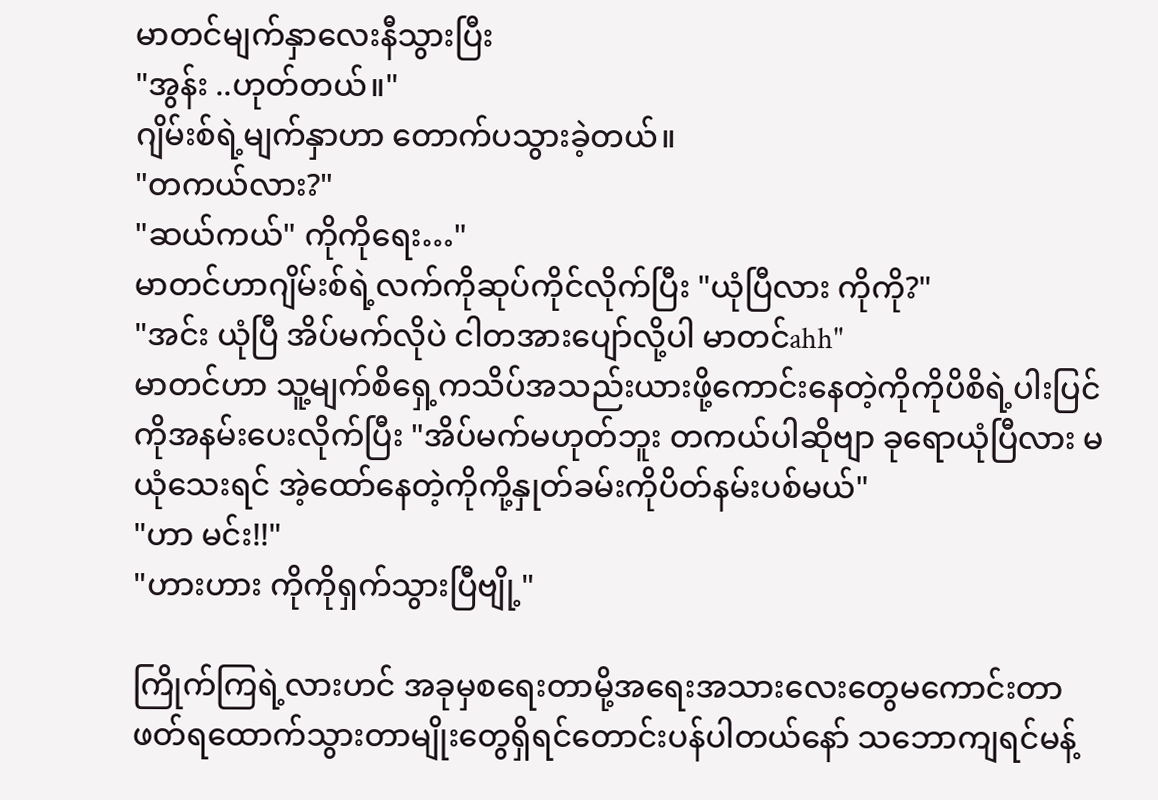မာတင်မျက်နှာလေးနီသွားပြီး
"အွန်း ..ဟုတ်တယ်။"
ဂျိမ်းစ်ရဲ့မျက်နှာဟာ တောက်ပသွားခဲ့တယ်။
"တကယ်လား?"
"ဆယ်ကယ်" ကိုကိုရေး…"
မာတင်ဟာဂျိမ်းစ်ရဲ့လက်ကိုဆုပ်ကိုင်လိုက်ပြီး "ယုံပြီလား ကိုကို?"
"အင်း ယုံပြီ အိပ်မက်လိုပဲ ငါတအားပျော်လို့ပါ မာတင်ahh"
မာတင်ဟာ သူ့မျက်စိရှေ့ကသိပ်အသည်းယားဖို့ကောင်းနေတဲ့ကိုကိုပိစိရဲ့ပါးပြင်ကိုအနမ်းပေးလိုက်ပြီး "အိပ်မက်မဟုတ်ဘူး တကယ်ပါဆိုဗျာ ခုရောယုံပြီလား မယုံသေးရင် အဲ့ထော်နေတဲ့ကိုကို့နှုတ်ခမ်းကိုပိတ်နမ်းပစ်မယ်"
"ဟာ မင်း!!"
"ဟားဟား ကိုကိုရှက်သွားပြီဗျို့"

ကြိုက်ကြရဲ့လားဟင် အခုမှစရေးတာမို့အရေးအသားလေးတွေမကောင်းတာ ဖတ်ရထောက်သွားတာမျိုးတွေရှိရင်တောင်းပန်ပါတယ်နော် သဘောကျရင်မန့်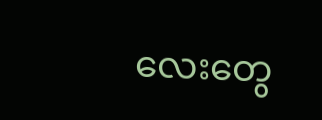လေးတွေ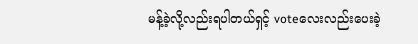မန့်ခဲ့လို့လည်းရပါတယ်ရှင့် voteလေးလည်းပေးခဲ့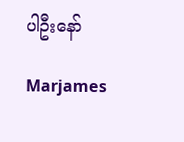ပါဦးနော်

Marjames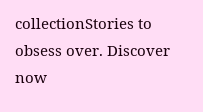collectionStories to obsess over. Discover now